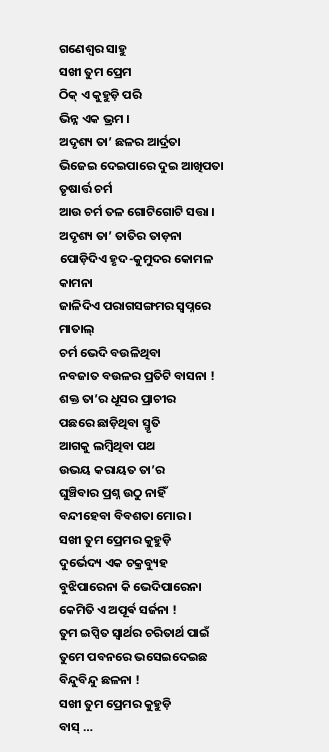ଗଣେଶ୍ଵର ସାହୁ
ସଖୀ ତୁମ ପ୍ରେମ
ଠିକ୍ ଏ କୁହୁଡ଼ି ପରି
ଭିନ୍ନ ଏକ ଭ୍ରମ ।
ଅଦୃଶ୍ୟ ତା’ ଛଳର ଆର୍ଦ୍ରତା
ଭିଜେଇ ଦେଇପାରେ ଦୁଇ ଆଖିପତା
ତୃଷାର୍ତ୍ତ ଚର୍ମ
ଆଉ ଚର୍ମ ତଳ ଗୋଟିଗୋଟି ସତ୍ତା ।
ଅଦୃଶ୍ୟ ତା’ ତାତିର ତାଡ଼ନା
ପୋଡ଼ିଦିଏ ହୃଦ-କୁମୁଦର କୋମଳ କାମନା
ଜାଳିଦିଏ ପରାଗସଙ୍ଗମର ସ୍ୱପ୍ନରେ ମାତାଲ୍
ଚର୍ମ ଭେଦି ବଉଳିଥିବା
ନବଜାତ ବଉଳର ପ୍ରତିଟି ବାସନା !
ଶକ୍ତ ତା’ର ଧୂସର ପ୍ରାଚୀର
ପଛରେ ଛାଡ଼ିଥିବା ସ୍ମୃତି
ଆଗକୁ ଲମ୍ବିଥିବା ପଥ
ଉଭୟ କରାୟତ ତା’ର
ଘୁଞ୍ଚିବାର ପ୍ରଶ୍ନ ଉଠୁ ନାହିଁ
ବନ୍ଦୀହେବା ବିବଶତା ମୋର ।
ସଖୀ ତୁମ ପ୍ରେମର କୁହୁଡ଼ି
ଦୁର୍ଭେଦ୍ୟ ଏକ ଚକ୍ରବ୍ୟୁହ
ବୁଝିପାରେନା କି ଭେଦିପାରେନା
କେମିତି ଏ ଅପୂର୍ଵ ସର୍ଜନା !
ତୁମ ଇପ୍ସିତ ସ୍ୱାର୍ଥର ଚରିତାର୍ଥ ପାଇଁ
ତୁମେ ପବନରେ ଭସେଇଦେଇଛ ବିନ୍ଦୁବିନ୍ଦୁ ଛଳନା !
ସଖୀ ତୁମ ପ୍ରେମର କୁହୁଡ଼ି
ବାସ୍ …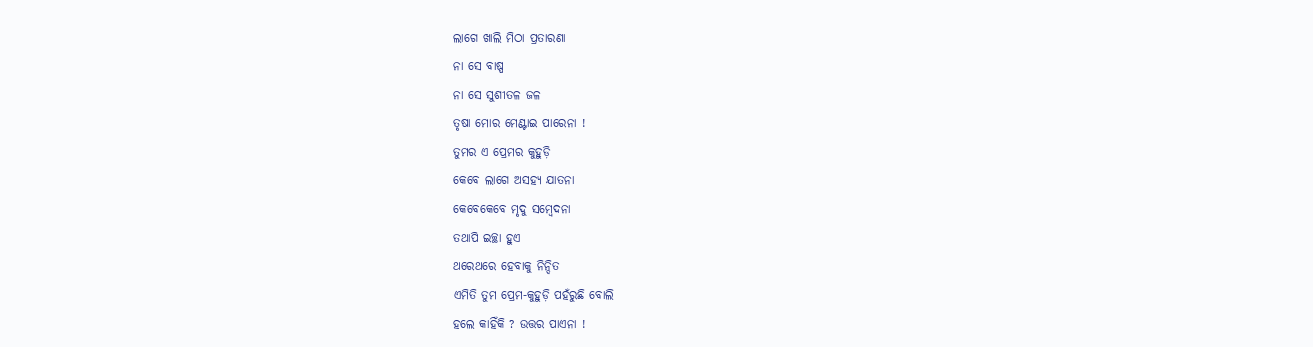ଲାଗେ ଖାଲି ମିଠା ପ୍ରତାରଣା
ନା ସେ ବାଷ୍ପ
ନା ସେ ସୁଶୀତଳ ଜଳ
ତୃଷା ମୋର ମେଣ୍ଟାଇ ପାରେନା !
ତୁମର ଏ ପ୍ରେମର କୁହୁଡ଼ି
କେବେ ଲାଗେ ଅସହ୍ୟ ଯାତନା
କେବେକେବେ ମୃଦୁ ସମ୍ବେଦନା
ତଥାପି ଇଚ୍ଛା ହୁଏ
ଥରେଥରେ ହେବାକୁ ନିନ୍ଦିତ
ଏମିତି ତୁମ ପ୍ରେମ-କୁହୁଡ଼ି ପହଁରୁଛି ବୋଲି
ହଲେ କାହିଁକି ? ଉତ୍ତର ପାଏନା !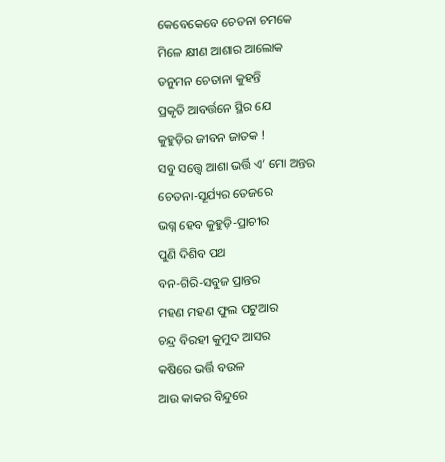କେବେକେବେ ଚେତନା ଚମକେ
ମିଳେ କ୍ଷୀଣ ଆଶାର ଆଲୋକ
ତନୁମନ ଚେତାନା କୁହନ୍ତି
ପ୍ରକୃତି ଆବର୍ତ୍ତନେ ସ୍ଥିର ଯେ
କୁହୁଡ଼ିର ଜୀବନ ଜାତକ !
ସବୁ ସତ୍ତ୍ୱେ ଆଶା ଭର୍ତ୍ତି ଏ’ ମୋ ଅନ୍ତର
ଚେତନା-ସୂର୍ଯ୍ୟର ତେଜରେ
ଭଗ୍ନ ହେବ କୁହୁଡ଼ି-ପ୍ରାଚୀର
ପୁଣି ଦିଶିବ ପଥ
ବନ-ଗିରି-ସବୁଜ ପ୍ରାନ୍ତର
ମହଣ ମହଣ ଫୁଲ ପଟୁଆର
ଚନ୍ଦ୍ର ବିରହୀ କୁମୁଦ ଆସର
କଷିରେ ଭର୍ତ୍ତି ବଉଳ
ଆଉ କାକର ବିନ୍ଦୁରେ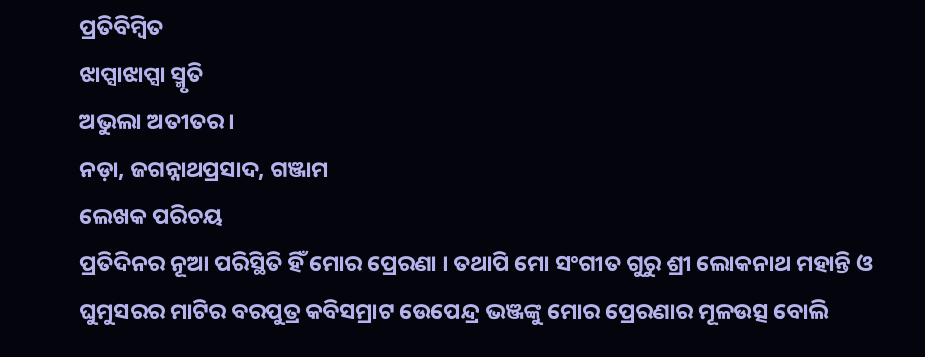ପ୍ରତିବିମ୍ବିତ
ଝାପ୍ସାଝାପ୍ସା ସ୍ମୃତି
ଅଭୁଲା ଅତୀତର ।
ନଡ଼ା, ଜଗନ୍ନାଥପ୍ରସାଦ, ଗଞ୍ଜାମ
ଲେଖକ ପରିଚୟ
ପ୍ରତିଦିନର ନୂଆ ପରିସ୍ଥିତି ହିଁ ମୋର ପ୍ରେରଣା । ତଥାପି ମୋ ସଂଗୀତ ଗୁରୁ ଶ୍ରୀ ଲୋକନାଥ ମହାନ୍ତି ଓ ଘୁମୁସରର ମାଟିର ବରପୁତ୍ର କବିସମ୍ରାଟ ଉେପେନ୍ଦ୍ର ଭଞ୍ଜଙ୍କୁ ମୋର ପ୍ରେରଣାର ମୂଳଉତ୍ସ ବୋଲି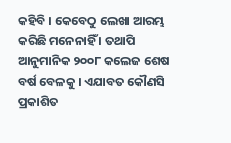କହିବି । କେବେଠୁ ଲେଖା ଆରମ୍ଭ କରିଛି ମନେନାହିଁ । ତଥାପି ଆନୁମାନିକ ୨୦୦୮ କଲେଜ ଶେଷ ବର୍ଷ ବେଳକୁ । ଏଯାବତ କୌଣସି ପ୍ରକାଶିତ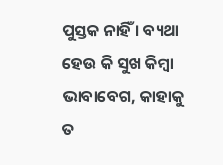ପୁସ୍ତକ ନାହିଁ । ବ୍ୟଥା ହେଉ କି ସୁଖ କିମ୍ବା ଭାବାବେଗ, କାହାକୁ ତ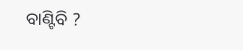ବାଣ୍ଟିବି ?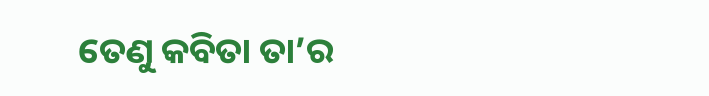ତେଣୁ କବିତା ତା’ର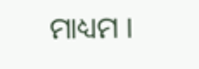ମାଧ୍ୟମ ।